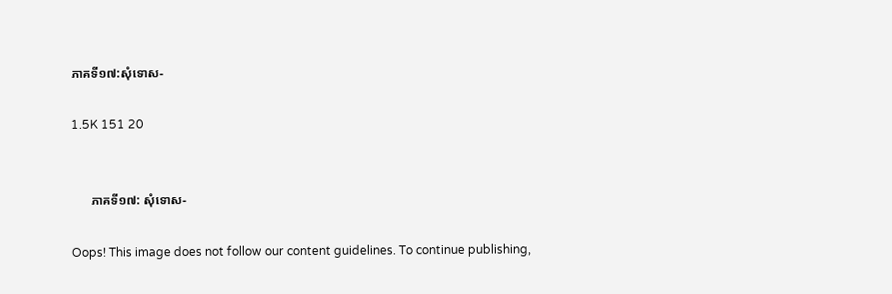ភាគទី១៧:សុំទោស-

1.5K 151 20


      ភាគទី១៧: សុំទោស-

Oops! This image does not follow our content guidelines. To continue publishing,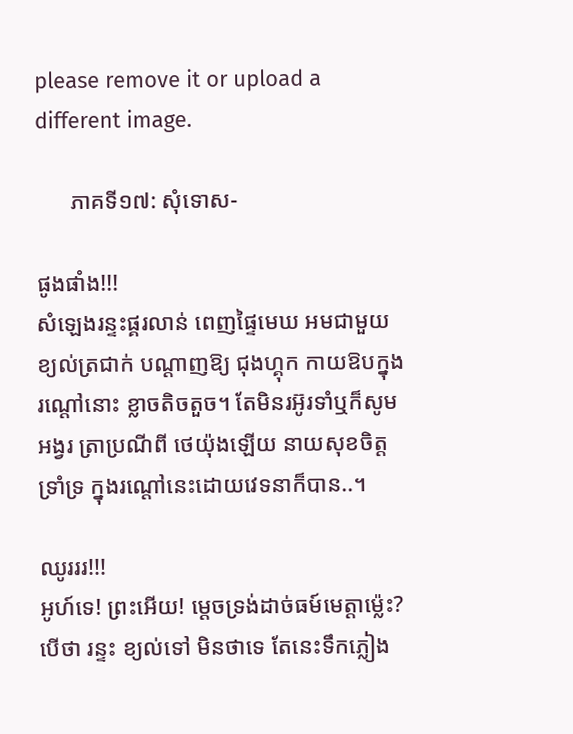please remove it or upload a different image.

      ភាគទី១៧: សុំទោស-

ផូងផាំង!!!
សំឡេងរន្ទះផ្គរលាន់ ពេញផ្ទៃមេឃ អមជាមួយខ្យល់ត្រជាក់ បណ្ដាញឱ្យ ជុងហ្គុក កាយឱបក្នុងរណ្តៅនោះ ខ្លាចតិចតួច។ តែមិនរអ៊ូរទាំឬក៏សូមអង្វរ ត្រាប្រណីពី ថេយ៉ុងឡើយ នាយសុខចិត្តទ្រាំទ្រ ក្នុងរណ្តៅនេះដោយវេទនាក៏បាន..។

ឈូរររ!!!
អូហ៍ទេ! ព្រះអើយ! ម្តេចទ្រង់ដាច់ធម៍មេត្តាម្ល៉េះ?បើថា រន្ទះ ខ្យល់ទៅ មិនថាទេ តែនេះទឹកភ្លៀង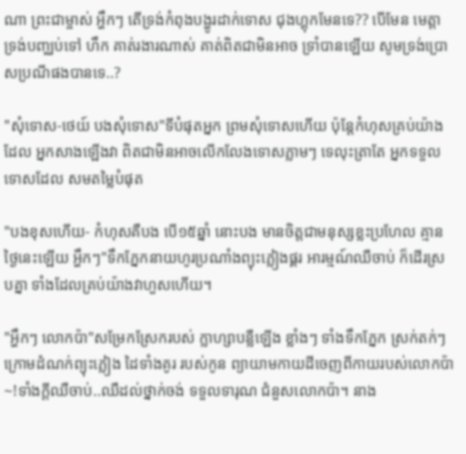ណា ព្រះជាម្ចាស់ អ្ហឹកៗ តើទ្រង់កំពុងបង្ហូរដាក់ទោស ជុងហ្គុកមែនទេ?? បើមែន មេត្តាទ្រង់បញ្ឈប់ទៅ ហឹក គាត់រងារណាស់ គាត់ពិតជាមិនអាច ទ្រាំបានឡើយ សូមទ្រង់ប្រោសប្រណីផងបានទេ..?

"សុំទោស-ថេយ៍ បងសុំទោស"ទីបំផុតអ្នក ព្រមសុំទោសហើយ ប៉ុន្តែកំហុសគ្រប់យ៉ាងដែល អ្នកសាងឡើងវា ពិតជាមិនអាចលើកលែងទោសភ្លាមៗ ទេលុះត្រាតែ អ្នកទទួលទោសដែល សមតម្លៃបំផុត

"បងខុសហើយ- កំហុសគឺបង បើ១៥ឆ្នាំ នោះបង មានចិត្តជាមនុស្សខ្លះប្រហែល គ្មានថ្ងៃនេះឡើយ អ្ហឹកៗ"ទឹកភ្នែកនាយហូរប្រណាំងព្យុះភ្លៀងផ្គរ អារម្មណ៍ឈឺចាប់ ក៏ដើរស្របគ្នា ទាំងដែលគ្រប់យ៉ាងវាហួសហើយ។

"អ្ហឹកៗ លោកប៉ា"សម្រែកស្រែករបស់ ក្លាហ្សាបន្លឺឡើង ខ្លាំងៗ ទាំងទឹកភ្នែក ស្រក់តក់ៗ ក្រោមដំណក់ព្យុះភ្លៀង ដៃទាំងគូរ របស់កូន ព្យាយាមកាយដីចេញពីកាយរបស់លោកប៉ា~!ទាំងក្តីឈឺចាប់..ឈឺដល់ថ្នាក់ចង់ ទទួលទារុណ ជំនួសលោកប៉ា។ នាង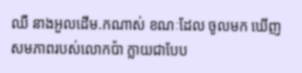ឈឺ នាងអួលដើម.កណាស់ ខណៈដែល ចូលមក ឃើញ សមភាពរបស់លោកប៉ា ក្លាយជាបែប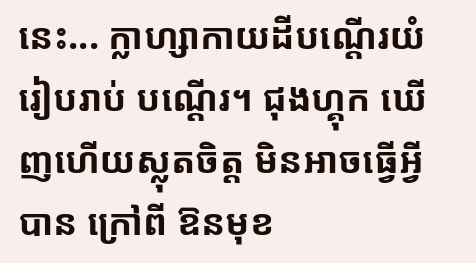នេះ... ក្លាហ្សាកាយដីបណ្តើរយំរៀបរាប់ បណ្តើរ។ ជុងហ្គុក ឃើញហើយស្លុតចិត្ត មិនអាចធ្វើអ្វីបាន ក្រៅពី ឱនមុខ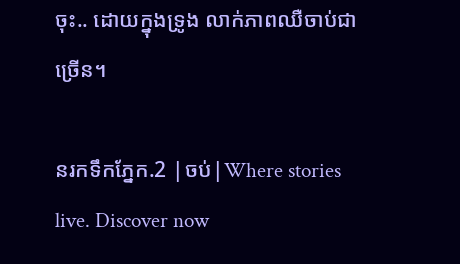ចុះ.. ដោយក្នុងទ្រូង លាក់ភាពឈឺចាប់ជាច្រើន។

នរកទឹកភ្នែក.2 |ចប់|Where stories live. Discover now